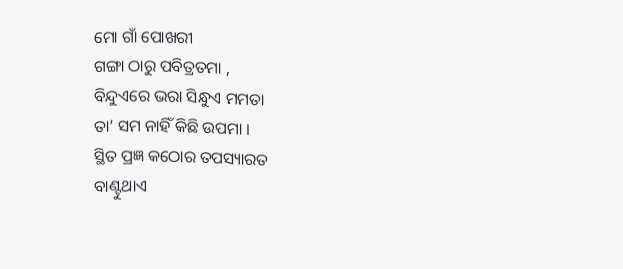ମୋ ଗାଁ ପୋଖରୀ
ଗଙ୍ଗା ଠାରୁ ପବିତ୍ରତମା ,
ବିନ୍ଦୁଏରେ ଭରା ସିନ୍ଧୁଏ ମମତା
ତା’ ସମ ନାହିଁ କିଛି ଉପମା ।
ସ୍ଥିତ ପ୍ରଜ୍ଞ କଠୋର ତପସ୍ୟାରତ
ବାଣ୍ଟୁଥାଏ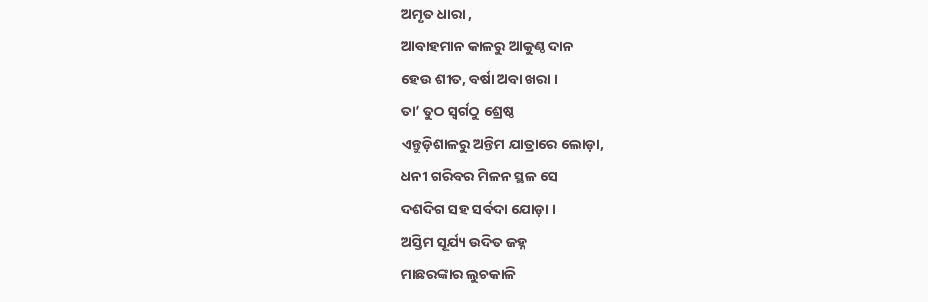ଅମୃତ ଧାରା ,
ଆବାହମାନ କାଳରୁ ଆକୁଣ୍ଠ ଦାନ
ହେଉ ଶୀତ, ବର୍ଷା ଅବା ଖରା ।
ତା’ ତୁଠ ସ୍ଵର୍ଗଠୁ ଶ୍ରେଷ୍ଠ
ଏନ୍ତୁଡ଼ିଶାଳରୁ ଅନ୍ତିମ ଯାତ୍ରାରେ ଲୋଡ଼ା,
ଧନୀ ଗରିବର ମିଳନ ସ୍ଥଳ ସେ
ଦଶଦିଗ ସହ ସର୍ବଦା ଯୋଡ଼ା ।
ଅସ୍ତିମ ସୂର୍ଯ୍ୟ ଉଦିତ ଜହ୍ନ
ମାଛରଙ୍କାର ଲୁଚକାଳି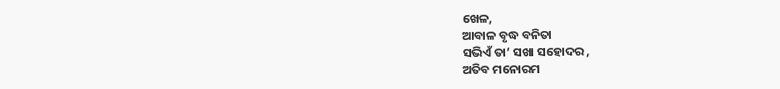ଖେଳ,
ଆବାଳ ବୃଦ୍ଧ ବନିତା
ସଭିଏଁ ତା’ ସଖା ସହୋଦର ,
ଅତିବ ମନୋରମ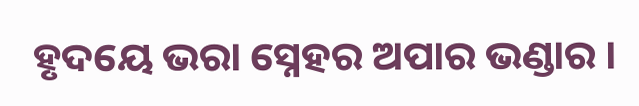ହୃଦୟେ ଭରା ସ୍ନେହର ଅପାର ଭଣ୍ଡାର ।